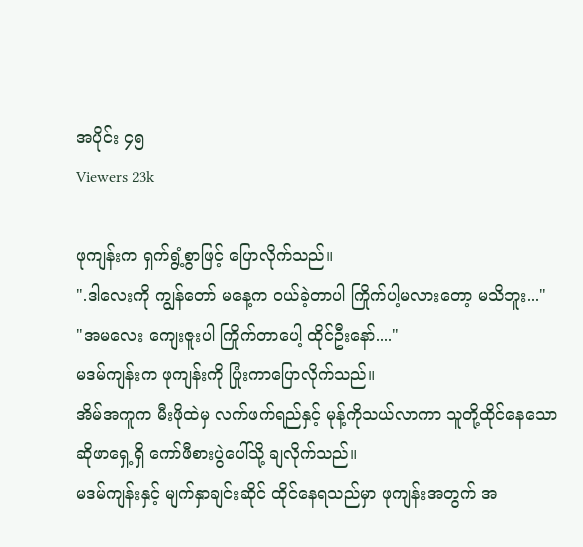အပိုင်း ၄၅
Viewers 23k

ဖုကျန်းက ရှက်ရွံ့စွာဖြင့် ပြောလိုက်သည်။
".ဒါလေးကို ကျွန်တော် မနေ့က ဝယ်ခဲ့တာပါ ကြိုက်ပါ့မလားတော့ မသိဘူး..."
"အမလေး ကျေးဇူးပါ ကြိုက်တာပေါ့ ထိုင်ဦးနော်...."
မဒမ်ကျန်းက ဖုကျန်းကို ပြုံးကာပြောလိုက်သည်။
အိမ်အကူက မီးဖိုထဲမှ လက်ဖက်ရည်နှင့် မုန့်ကိုသယ်လာကာ သူတို့ထိုင်နေသော ဆိုဖာရှေ့ရှိ ကော်ဖီစားပွဲပေါ်သို့ ချလိုက်သည်။
မဒမ်ကျန်းနှင့် မျက်နှာချင်းဆိုင် ထိုင်နေရသည်မှာ ဖုကျန်းအတွက် အ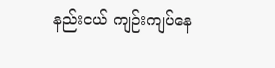နည်းငယ် ကျဉ်းကျပ်နေ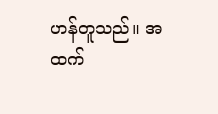ဟန်တူသည်။ အထက်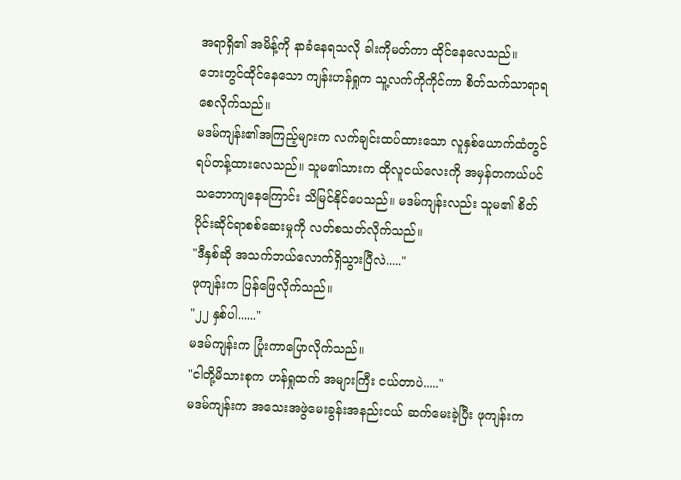အရာရှိ၏ အမိန့်ကို နာခံနေရသလို ခါးကို‌မတ်ကာ ထိုင်နေလေသည်။
ဘေးတွင်ထိုင်နေသော ကျန်းဟန်ရှုက သူ့လက်ကိုကိုင်ကာ စိတ်သက်သာရာရစေလိုက်သည်။
မဒမ်ကျန်း၏အကြည့်များက လက်ချင်းထပ်ထားသော လူနှစ်ယောက်ထံတွင် ရပ်တန့်ထားလေသည်။ သူမ၏သားက ထိုလူငယ်လေးကို အမှန်တကယ်ပင် သဘောကျနေကြောင်း သိမြင်နိုင်ပေသည်။ မဒမ်ကျန်းလည်း သူမ၏ စိတ်ပိုင်းဆိုင်ရာစစ်ဆေးမှုကို လတ်စသတ်လိုက်သည်။
"ဒီနှစ်ဆို အသက်ဘယ်လောက်ရှိသွားပြီလဲ....."
ဖုကျန်းက ပြန်ဖြေလိုက်သည်။
"၂၂ နှစ်ပါ......"
မဒမ်ကျန်းက ပြုံးကာပြောလိုက်သည်။
"ငါတို့မိသားစုက ဟန်ရှုထက် အများကြီး ငယ်တာပဲ....."
မဒမ်ကျန်းက အသေးအဖွဲမေးခွန်းအနည်းငယ် ‌ဆက်မေးခဲ့ပြီး ဖုကျန်းက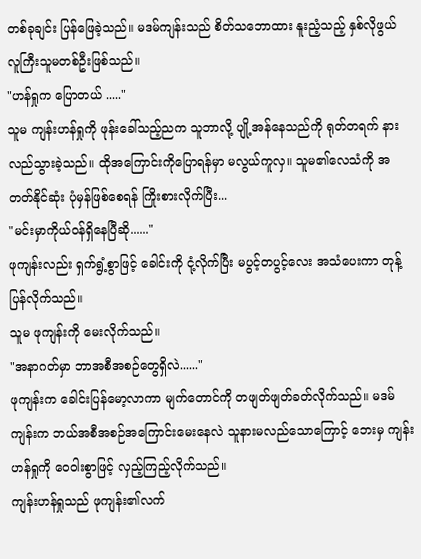တစ်ခုချင်း ပြန်ဖြေခဲ့သည်။ မဒမ်ကျန်းသည် စိတ်သဘောထား နူးညံ့သည့် နှစ်လိုဖွယ် လူကြီးသူမတစ်ဦးဖြစ်သည်။
"ဟန်ရှုက ပြောတယ် ....."
သူမ ကျန်းဟန်ရှုကို ဖုန်းခေါ်သည့်ညက သူဘာလို့ ပျို့အန်နေသည်ကို ရုတ်တရက် နားလည်သွားခဲ့သည်။ ထိုအကြောင်းကိုပြောရန်မှာ မလွယ်ကူလှ။ သူမ၏လေသံကို အတတ်နိုင်ဆုံး ပုံမှန်ဖြစ်စေရန် ကြိုးစားလိုက်ပြီး...
"မင်းမှာကိုယ်ဝန်ရှိနေပြီဆို......"
ဖုကျန်းလည်း ရှက်ရွံ့စွာဖြင့် ခေါင်းကို ငုံ့လိုက်ပြီး မပွင့်တပွင့်လေး အသံပေးကာ တုန့်ပြန်လိုက်သည်။
သူမ ဖုကျန်းကို မေးလိုက်သည်။
"အနာဂတ်မှာ ဘာအစီအစဉ်တွေရှိလဲ......"
ဖုကျန်းက ခေါင်းပြန်မော့လာကာ မျက်တောင်ကို တဖျတ်ဖျတ်ခတ်လိုက်သည်။ မဒမ်ကျန်းက ဘယ်အစီအစဉ်အကြောင်းမေးနေလဲ သူနားမလည်သောကြောင့် ဘေးမှ ကျန်းဟန်ရှုကို ဝေဝါးစွာဖြင့် လှည့်ကြည့်လိုက်သည်။
ကျန်းဟန်ရှုသည် ဖုကျန်း၏လက်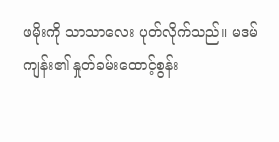ဖမိုးကို သာသာလေး ပုတ်လိုက်သည်။ မဒမ်ကျန်း၏ နှုတ်ခမ်းထောင့်စွန်း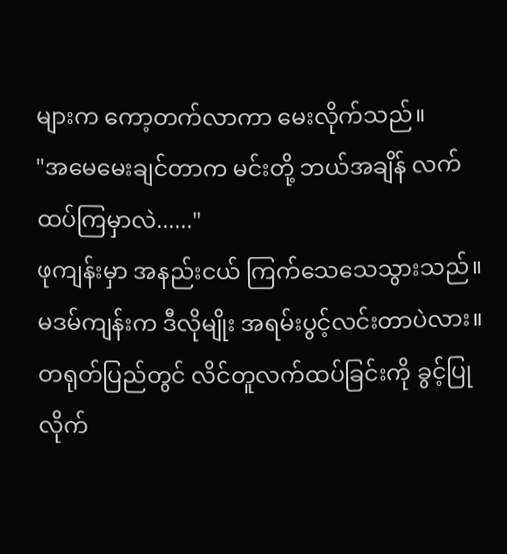များက ကော့တက်လာကာ မေးလိုက်သည်။
"အမေမေးချင်တာက မင်းတို့ ဘယ်အချိန် လက်ထပ်ကြမှာလဲ......"
ဖုကျန်းမှာ အနည်းငယ် ကြက်သေသေသွားသည်။ မဒမ်ကျန်းက ဒီလိုမျိုး အရမ်းပွင့်လင်းတာပဲလား။ တရုတ်ပြည်တွင် လိင်တူလက်ထပ်ခြင်းကို ခွင့်ပြုလိုက်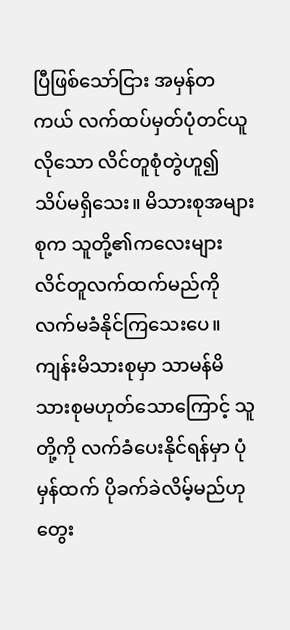ပြီဖြစ်သော်ငြား အမှန်တကယ် လက်ထပ်မှတ်ပုံတင်ယူလိုသော လိင်တူစုံတွဲဟူ၍ သိပ်မရှိသေး။ မိသားစုအများစုက သူတို့၏ကလေးများ လိင်တူလက်ထက်မည်ကို လက်မခံနိုင်ကြသေးပေ။
ကျန်းမိသားစုမှာ သာမန်မိသားစုမဟုတ်သောကြောင့် သူတို့ကို လက်ခံပေးနိုင်ရန်မှာ ပုံမှန်ထက် ပိုခက်ခဲလိမ့်မည်ဟု တွေး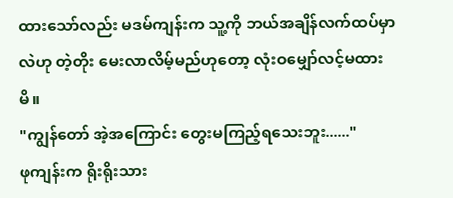ထားသော်လည်း မဒမ်ကျန်းက သူ့ကို ဘယ်အချိန်လက်ထပ်မှာလဲဟု တဲ့တိုး မေးလာလိမ့်မည်ဟုတော့ လုံးဝမျှော်လင့်မထားမိ။
"ကျွန်တော် အဲ့အကြောင်း တွေးမကြည့်ရသေးဘူး......"
ဖုကျန်းက ရိုးရိုးသား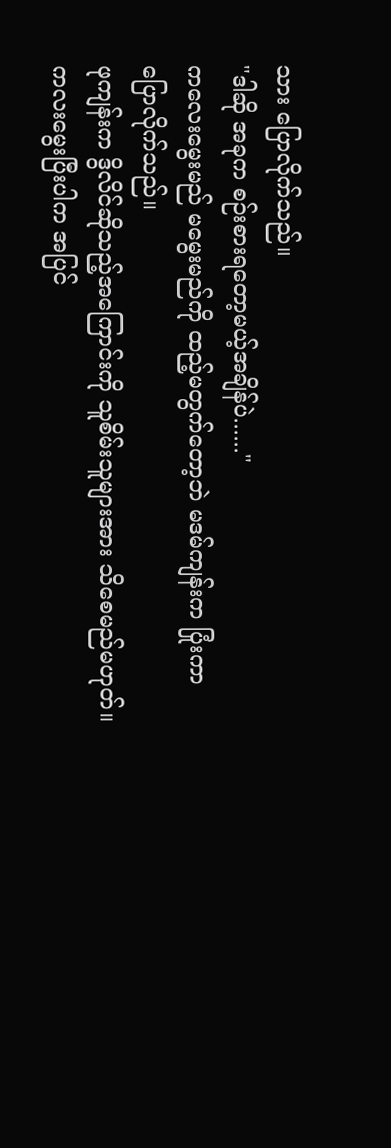သား ပြောလိုက်သည်။
"ဒါဆို အခုက စဉ်းစားရတော့မယ့်အချိန်ပဲ......"
ကလေးမွေးမည် မမွေးမည်ကို ထည့်မတွက်တော့ဘဲ မဒမ်ကျန်းက ပြုံးကာပြောလိုက်သည်။
ဖုကျန်းက ဒွိလိင်ဆိုသည့်အကြောင်းကို သူစိမ်းသူများအား သိစေမည်မဟုတ်။ ကလးမွေးပြီးပါက အပြင်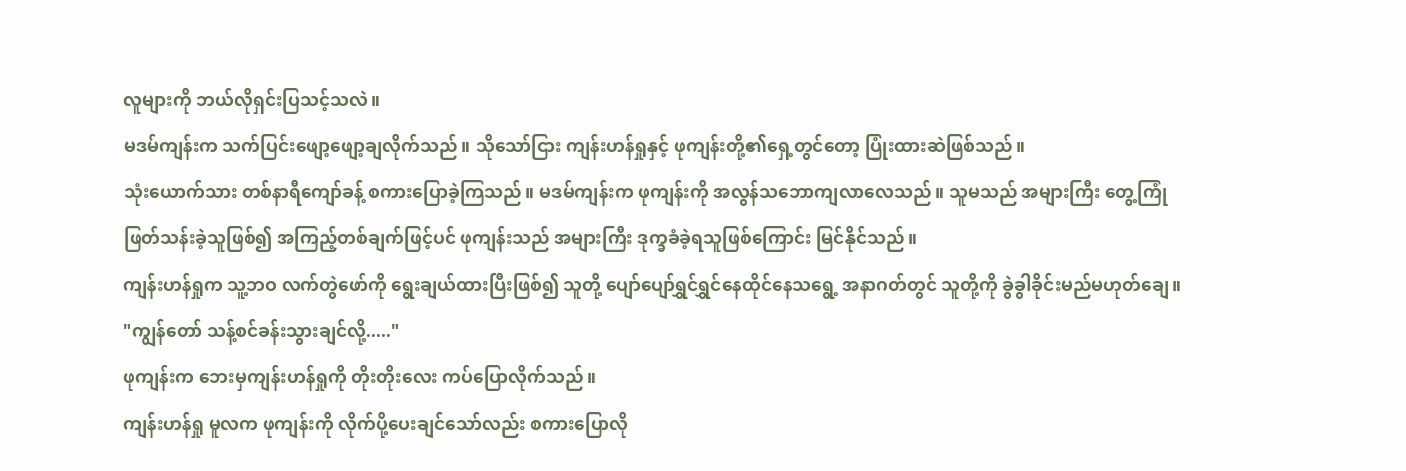လူများကို ဘယ်လိုရှင်းပြသင့်သလဲ။
မဒမ်ကျန်းက သက်ပြင်းဖျော့ဖျော့ချလိုက်သည်။ သိုသော်ငြား ကျန်းဟန်ရှုနှင့် ဖုကျန်းတို့၏ရှေ့တွင်တော့ ပြုံးထားဆဲဖြစ်သည်။
သုံးယောက်သား တစ်နာရီကျော်ခန့် စကားပြောခဲ့ကြသည်။ မဒမ်ကျန်းက ဖုကျန်းကို အလွန်သဘောကျလာလေသည်။ သူမသည် အများကြီး တွေ့ကြုံဖြတ်သန်းခဲ့သူဖြစ်၍ အကြည့်တစ်ချက်ဖြင့်ပင် ဖုကျန်းသည် အများကြီး ဒုက္ခခံခဲ့ရသူဖြစ်ကြောင်း မြင်နိုင်သည်။
ကျန်းဟန်ရှုက သူ့ဘဝ လက်‌တွဲဖော်ကို ရွေးချယ်ထားပြီးဖြစ်၍ သူတို့ ပျော်ပျော်ရွှင်ရွှင်နေထိုင်နေသရွေ့ အနာဂတ်တွင် သူတို့ကို ခွဲခွါခိုင်းမည်မဟုတ်ချေ။
"ကျွန်တော် သန့်စင်ခန်းသွားချင်လို့....."
ဖုကျန်းက ဘေးမှကျန်းဟန်ရှုကို တိုးတိုးလေး ကပ်ပြောလိုက်သည်။
ကျန်းဟန်ရှု မူလက ဖုကျန်းကို လိုက်ပို့ပေးချင်သော်လည်း စကားပြောလို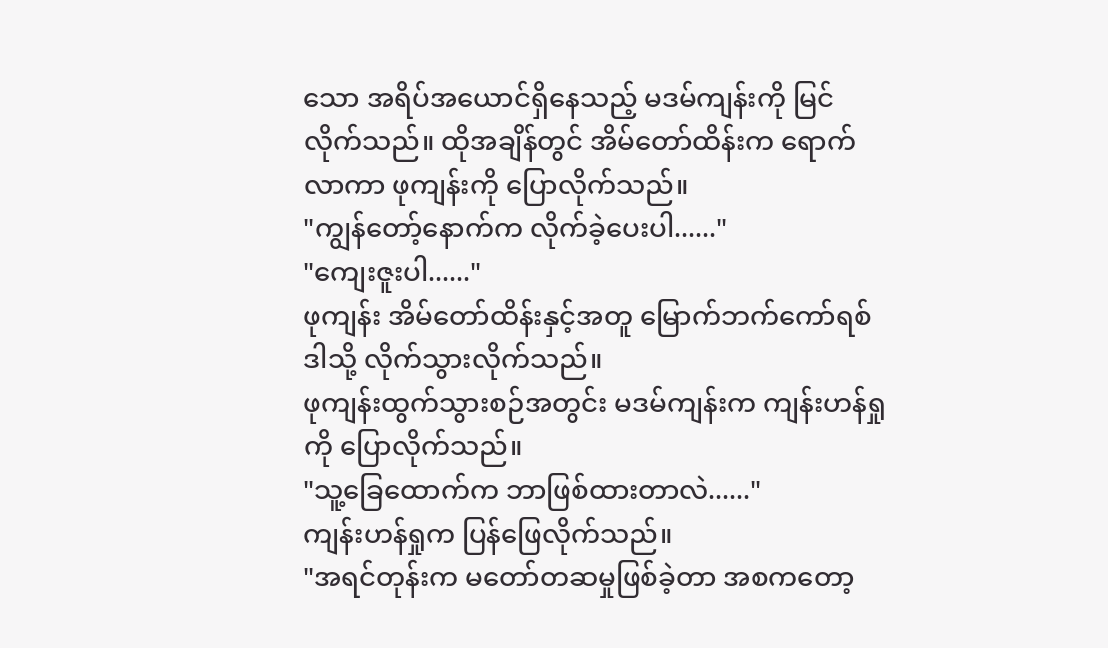သော အရိပ်အယောင်ရှိနေသည့် မဒမ်ကျန်းကို မြင်လိုက်သည်။ ထိုအချိန်တွင် အိမ်တော်ထိန်းက ရောက်လာကာ ဖုကျန်းကို ပြောလိုက်သည်။
"ကျွန်တော့်နောက်က လိုက်ခဲ့ပေးပါ......"
"ကျေးဇူးပါ......"
ဖုကျန်း အိမ်တော်ထိန်းနှင့်အတူ မြောက်ဘက်ကော်ရစ်ဒါသို့ လိုက်သွားလိုက်သည်။
ဖုကျန်းထွက်သွားစဉ်အတွင်း မဒမ်ကျန်းက ကျန်းဟန်ရှုကို ပြောလိုက်သည်။
"သူ့ခြေထောက်က ဘာဖြစ်ထားတာလဲ......"
ကျန်းဟန်ရှုက ပြန်ဖြေလိုက်သည်။
"အရင်တုန်းက မတော်တဆမှုဖြစ်ခဲ့တာ အစကတော့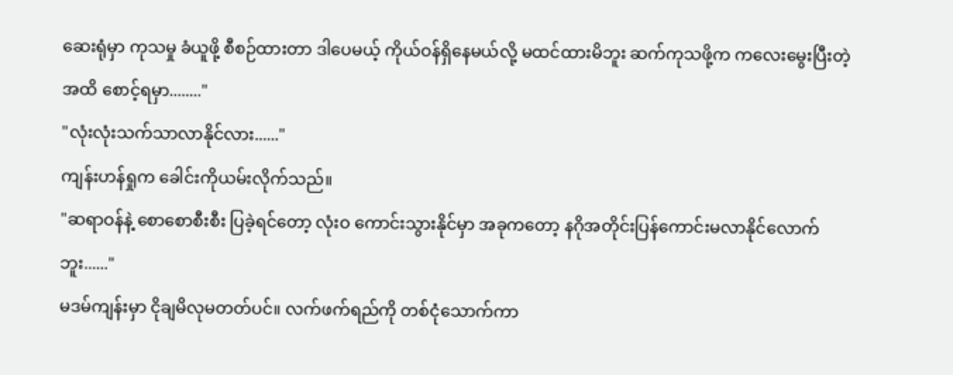ဆေးရုံမှာ ကုသမှု ခံယူဖို့ စီစဉ်ထားတာ ဒါပေမယ့် ကိုယ်ဝန်ရှိနေမယ်လို့ မထင်ထားမိဘူး ဆက်ကုသဖို့က ကလေးမွေးပြီးတဲ့အထိ စောင့်ရမှာ........"
"လုံးလုံးသက်သာလာနိုင်လား......"
ကျန်းဟန်ရှုက ခေါင်းကိုယမ်းလိုက်သည်။
"ဆရာဝန်နဲ့ စောစောစီးစီး ပြခဲ့ရင်တော့ လုံးဝ ကောင်းသွားနိုင်မှာ အခုကတော့ နဂိုအတိုင်းပြန်ကောင်းမလာနိုင်လောက်ဘူး......"
မဒမ်ကျန်းမှာ ငိုချမိလုမတတ်ပင်။ လက်ဖက်ရည်ကို တစ်ငုံသောက်ကာ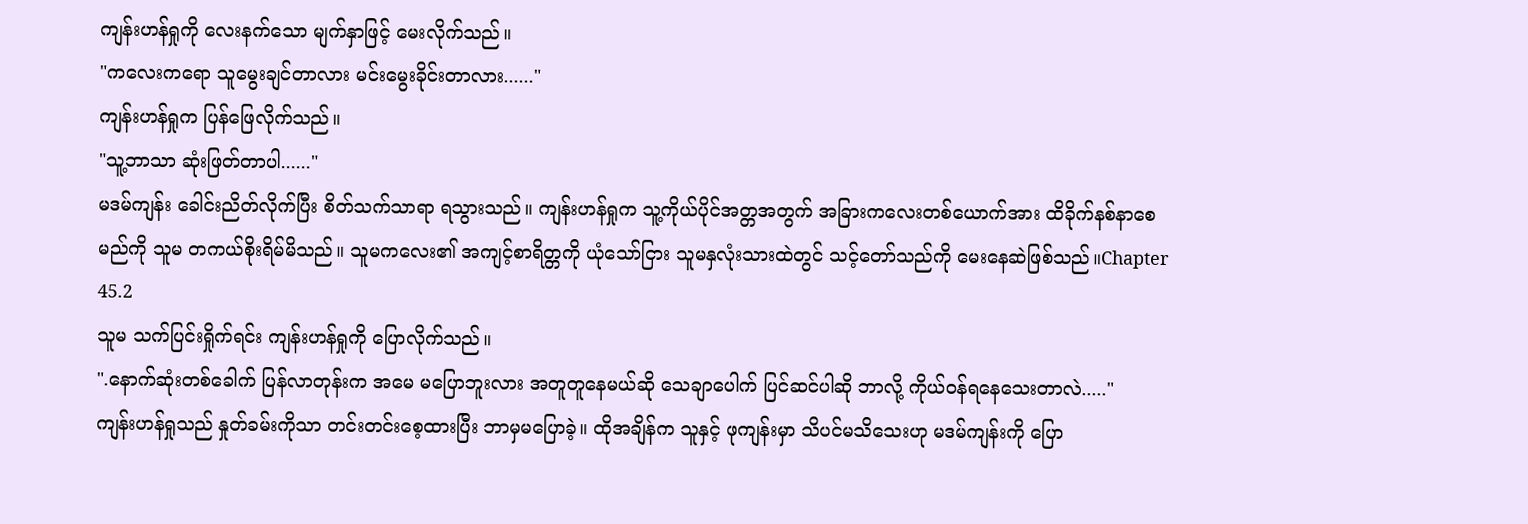ကျန်းဟန်ရှုကို လေးနက်သော မျက်နှာဖြင့် မေးလိုက်သည်။
"ကလေးကရော သူမွေးချင်တာလား မင်းမွေးခိုင်းတာလား......"
ကျန်းဟန်ရှုက ပြန်ဖြေလိုက်သည်။
"သူ့ဘာသာ ဆုံးဖြတ်တာပါ......"
မဒမ်ကျန်း ခေါင်းညိတ်လိုက်ပြီး စိတ်သက်သာရာ ရသွားသည်။ ကျန်းဟန်ရှုက သူ့ကိုယ်ပိုင်အတ္တအတွက် အခြားကလေးတစ်ယောက်အား ထိခိုက်နစ်နာစေမည်ကို သူမ တကယ်စိုးရိမ်မိသည်။ သူမကလေး၏ အကျင့်စာရိတ္တကို ယုံသော်ငြား သူမနှလုံးသားထဲတွင် သင့်တော်သည်ကို မေးနေဆဲဖြစ်သည်။Chapter 45.2
သူမ သက်ပြင်းရှိုက်ရင်း ကျန်းဟန်ရှုကို ပြောလိုက်သည်။
".နောက်ဆုံးတစ်ခေါက် ပြန်လာတုန်းက အမေ မပြောဘူးလား အတူတူနေမယ်ဆို သေချာ‌ပေါက် ပြင်ဆင်ပါဆို ဘာလို့ ကိုယ်ဝန်ရနေသေးတာလဲ....."
ကျန်းဟန်ရှုသည် နှုတ်ခမ်းကိုသာ တင်းတင်းစေ့ထားပြီး ဘာမှမပြောခဲ့။ ထိုအချိန်က သူနှင့် ဖုကျန်းမှာ သိပင်မသိသေးဟု မဒမ်ကျန်းကို ပြော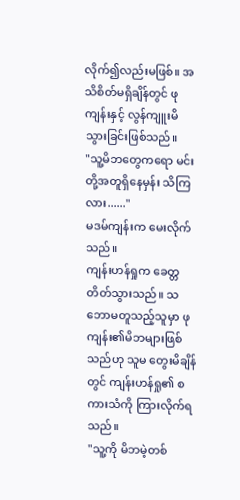လိုက်၍လည်းမဖြစ်။ အသိစိတ်မရှိချိန်တွင် ဖုကျန်းနှင့် လွန်ကျူးမိသွားခြင်းဖြစ်သည်။
"သူ့မိဘတွေကရော မင်းတို့အတူရှိနေမှန်း သိကြလား......"
မဒမ်ကျန်းက မေးလိုက်သည်။
ကျန်းဟန်ရှုက ခေတ္တတိတ်သွားသည်။ သဘောမတူသည့်သူမှာ ဖုကျန်း၏မိဘများဖြစ်သည်ဟု သူမ တွေးမိချိန်တွင် ကျန်းဟန်ရှု၏ စကားသံကို ကြားလိုက်ရသည်။
"သူ့ကို မိဘမဲ့တစ်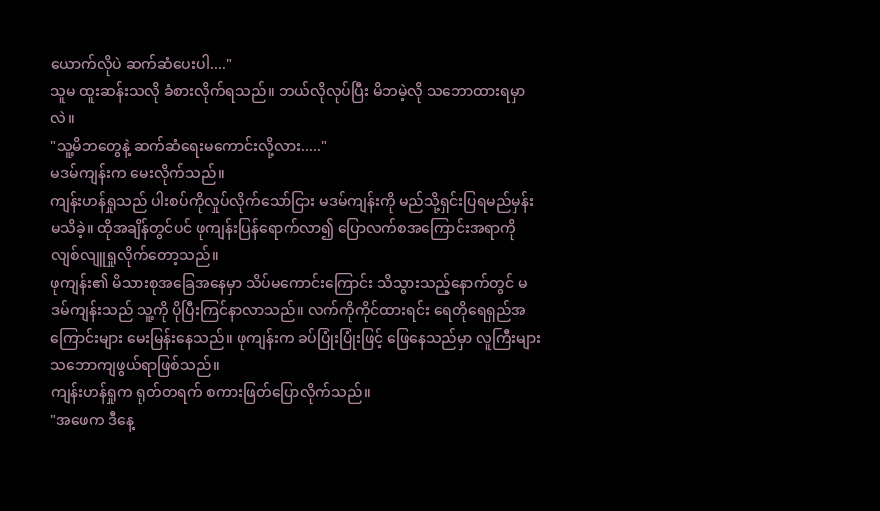ယောက်‌လိုပဲ ဆက်ဆံပေးပါ...."
သူမ ထူးဆန်းသလို ခံစားလိုက်ရသည်။ ဘယ်လိုလုပ်ပြီး မိဘမဲ့လို သဘောထားရမှာလဲ။
"သူ့မိဘတွေနဲ့ ဆက်ဆံရေးမကောင်းလို့လား....."
မဒမ်ကျန်းက မေးလိုက်သည်။
ကျန်းဟန်ရှုသည် ပါးစပ်ကိုလှုပ်လိုက်သော်ငြား မဒမ်ကျန်းကို မည်သို့ရှင်းပြရမည်မှန်း မသိခဲ့။ ထိုအချိန်တွင်ပင် ဖုကျန်းပြန်ရောက်လာ၍ ပြောလက်စအကြောင်းအရာကို လျစ်လျူရှုလိုက်တော့သည်။
ဖုကျန်း၏ မိသားစုအခြေအနေမှာ သိပ်မကောင်းကြောင်း သိသွားသည့်နောက်တွင် မဒမ်ကျန်းသည် သူ့ကို ပိုပြီးကြင်နာလာသည်။ လက်ကိုကိုင်ထားရင်း ရေတိုရေရှည်အကြောင်းများ မေးမြန်းနေသည်။ ဖုကျန်းက ခပ်ပြုံးပြုံးဖြင့် ဖြေနေသည်မှာ လူကြီးများ သဘောကျဖွယ်ရာဖြစ်သည်။
ကျန်းဟန်ရှုက ရုတ်တရက် စကားဖြတ်ပြောလိုက်သည်။
"အဖေက ဒီနေ့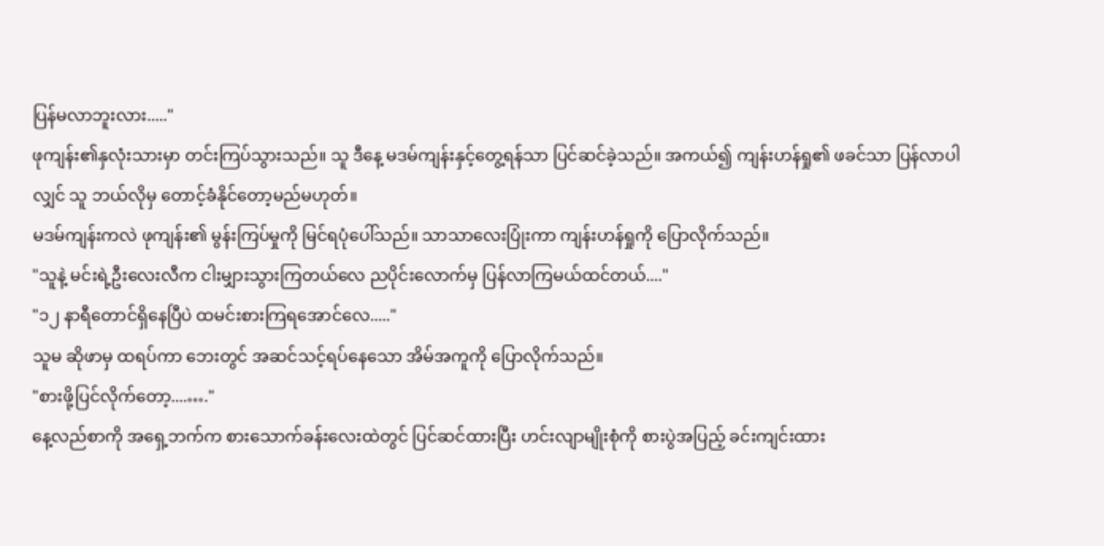ပြန်မလာဘူးလား....."
ဖုကျန်း၏နှလုံးသားမှာ တင်းကြပ်သွားသည်။ သူ ဒီနေ့ မဒမ်ကျန်းနှင့်တွေ့ရန်သာ ပြင်ဆင်ခဲ့သည်။ အကယ်၍ ကျန်းဟန်ရှု၏ ဖခင်သာ ပြန်လာပါလျှင် သူ ဘယ်လိုမှ တောင့်ခံနိုင်တော့မည်မဟုတ်။
မဒမ်ကျန်းကလဲ ဖုကျန်း၏ မွန်းကြပ်မှုကို မြင်ရပုံပေါ်သည်။ သာသာလေးပြုံးကာ ကျန်းဟန်ရှုကို ပြောလိုက်သည်။
"သူနဲ့ မင်းရဲ့ဦးလေးလီက ငါးမျှားသွားကြတယ်လေ ညပိုင်းလောက်မှ ပြန်လာကြမယ်ထင်တယ်...."
"၁၂ နာရီတောင်ရှိနေပြီပဲ ထမင်းစားကြရအောင်လေ....."
သူမ ဆိုဖာမှ ထရပ်ကာ ဘေးတွင် အဆင်သင့်ရပ်နေသော အိမ်အကူကို ပြောလိုက်သည်။
"စားဖို့ပြင်လိုက်တော့....…."
နေ့လည်စာကို အရှေ့ဘက်က စားသောက်ခန်းလေးထဲတွင် ပြင်ဆင်ထားပြီး ဟင်းလျာမျိုးစုံကို စားပွဲအပြည့် ခင်းကျင်းထား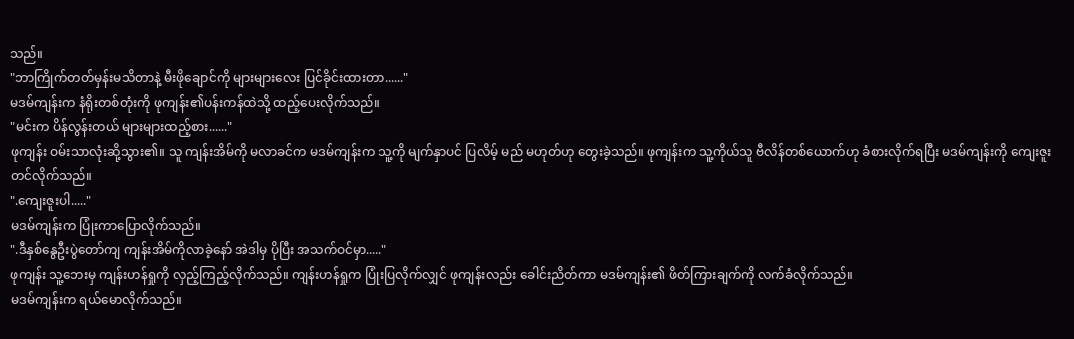သည်။
"ဘာကြိုက်တတ်မှန်းမသိတာနဲ့ မီးဖိုချောင်ကို များများလေး ပြင်ခိုင်းထားတာ......"
မဒမ်ကျန်းက နံရိုးတစ်တုံးကို ဖုကျန်း၏ပန်းကန်ထဲသို့ ထည့်ပေးလိုက်သည်။
"မင်းက ပိန်လွန်းတယ် များများထည့်စား......"
ဖုကျန်း ဝမ်းသာလုံးဆို့သွား၏။ သူ ကျန်းအိမ်ကို မလာခင်က မဒမ်ကျန်းက သူ့ကို မျက်နှာပင် ပြလိမ့် မည် မဟုတ်ဟု တွေးခဲ့သည်။ ဖုကျန်းက သူ့ကိုယ်သူ ဗီလိန်တစ်ယောက်ဟု ခံစားလိုက်ရပြီး မဒမ်ကျန်းကို ကျေးဇူးတင်လိုက်သည်။
".ကျေးဇူးပါ....."
မဒမ်ကျန်းက ပြုံးကာပြောလိုက်သည်။
".ဒီနှစ်‌နွေဦး‌ပွဲတော်ကျ ကျန်းအိမ်ကိုလာခဲ့နော် အဲဒါမှ ပိုပြီး အသက်ဝင်မှာ....."
ဖုကျန်း သူ့ဘေးမှ ကျန်းဟန်ရှုကို လှည့်ကြည့်လိုက်သည်။ ကျန်းဟန်ရှုက ပြုံးပြလိုက်လျှင် ဖုကျန်းလည်း ခေါင်းညိတ်ကာ မဒမ်ကျန်း၏ ဖိတ်ကြားချက်ကို လက်ခံလိုက်သည်။
မဒမ်ကျန်းက ရယ်မောလိုက်သည်။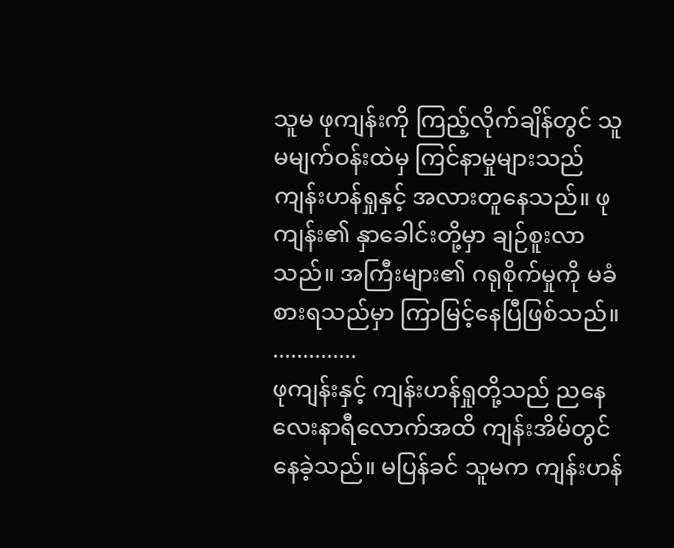သူမ ဖုကျန်းကို ကြည့်လိုက်ချိန်တွင် သူမမျက်ဝန်းထဲမှ ကြင်နာမှုများသည် ကျန်းဟန်ရှုနှင့် အလားတူနေသည်။ ဖုကျန်း၏ နှာခေါင်းတို့မှာ ချဉ်စူးလာသည်။ အကြီးများ၏ ဂရုစိုက်မှုကို မခံစားရသည်မှာ ကြာမြင့်နေပြီဖြစ်သည်။
..............
ဖုကျန်းနှင့် ကျန်းဟန်ရှုတို့သည် ညနေလေးနာရီလောက်အထိ ကျန်းအိမ်တွင် နေခဲ့သည်။ မပြန်ခင် သူမက ကျန်းဟန်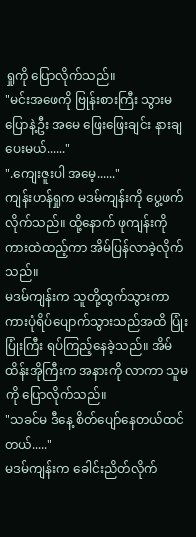ရှုကို ပြောလိုက်သည်။
"မင်းအဖေကို ဗြုန်းစားကြီး သွားမပြောနဲ့ဦး အမေ ဖြေးဖြေးချင်း နားချပေးမယ်......"
".ကျေးဇူးပါ အမေ့......"
ကျန်းဟန်ရှုက မဒမ်ကျန်းကို ပွေ့ဖက်လိုက်သည်။ ထို့နောက် ဖုကျန်းကို ကားထဲထည့်ကာ အိမ်ပြန်လာခဲ့လိုက်သည်။
မဒမ်ကျန်းက သူတို့ထွက်သွားကာ ကားပုံရိပ်ပျောက်သွားသည်အထိ ပြုံးပြုံးကြီး ရပ်ကြည့်နေခဲ့သည်။ အိမ်ထိန်းအိုကြီးက အနားကို လာကာ သူမကို ပြောလိုက်သည်။
"သခင်မ ဒီနေ့ စိတ်ပျော်နေတယ်ထင်တယ်....."
မဒမ်ကျန်းက ခေါင်းညိတ်လိုက်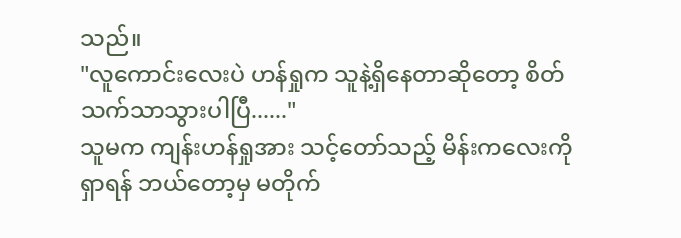သည်။
"လူကောင်းလေးပဲ ဟန်ရှုက သူနဲ့ရှိနေတာဆိုတော့ စိတ်သက်သာသွားပါပြီ......"
သူမက ကျန်းဟန်ရှုအား သင့်တော်သည့် မိန်းကလေးကိုရှာရန် ဘယ်တော့မှ မတိုက်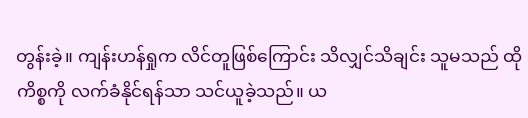တွန်းခဲ့။ ကျန်းဟန်ရှုက လိင်တူဖြစ်ကြောင်း သိလျှင်သိချင်း သူမသည် ထိုကိစ္စကို လက်ခံနိုင်ရန်သာ သင်ယူခဲ့သည်။ ယ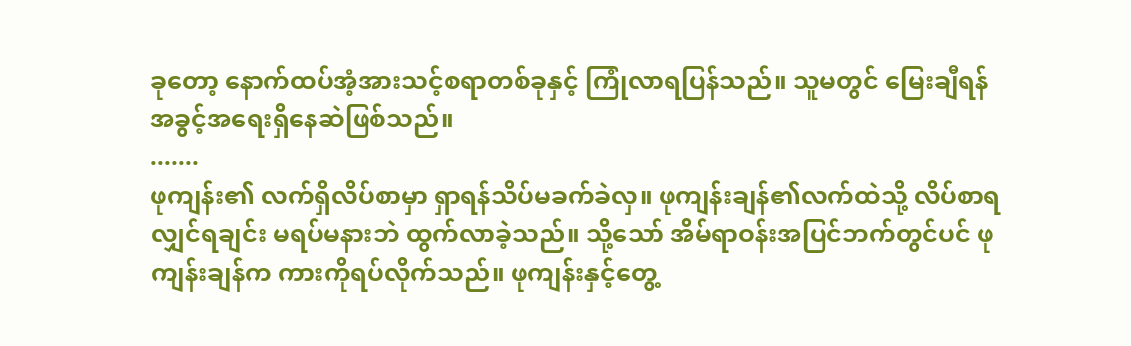ခုတော့ နောက်ထပ်အံ့အားသင့်စရာတစ်ခုနှင့် ကြုံလာရပြန်သည်။ သူမတွင် မြေးချီရန် အခွင့်အရေးရှိနေဆဲဖြစ်သည်။
.......
ဖုကျန်း၏ လက်ရှိလိပ်စာမှာ ရှာရန်သိပ်မခက်ခဲလှ။ ဖုကျန်းချန်၏လက်ထဲသို့ လိပ်စာရလျှင်ရချင်း မရပ်မနားဘဲ ထွက်လာခဲ့သည်။ သို့သော် အိမ်ရာဝန်းအပြင်ဘက်တွင်ပင် ဖုကျန်းချန်က ကားကိုရပ်လိုက်သည်။ ဖုကျန်းနှင့်တွေ့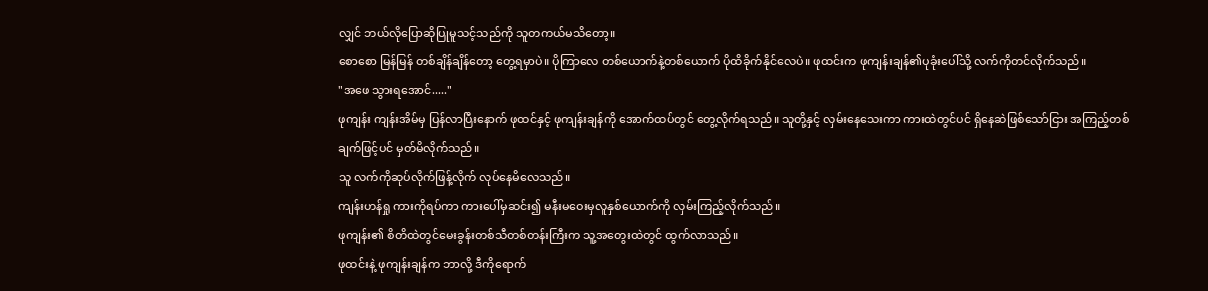လျှင် ဘယ်လိုပြောဆိုပြုမူသင့်သည်ကို သူတကယ်မသိတော့။
စောစော မြန်မြန် တစ်ချိန်ချိန်တော့ တွေ့ရမှာပဲ။ ပိုကြာလေ တစ်ယောက်နဲ့တစ်ယောက် ပိုထိခိုက်နိုင်လေပဲ။ ဖုထင်းက ဖုကျန်းချန်၏ပုခုံးပေါ်သို့ လက်ကိုတင်လိုက်သည်။
"အဖေ သွားရအောင်....."
ဖုကျန်း ကျန်းအိမ်မှ ပြန်လာပြီးနောက် ဖုထင်နှင့် ဖုကျန်းချန်ကို အောက်ထပ်တွင် တွေ့လိုက်ရသည်။ သူတို့နှင့် လှမ်းနေသေးကာ ကားထဲတွင်ပင် ရှိနေဆဲဖြစ်သော်ငြား အကြည့်တစ်ချက်ဖြင့်ပင် မှတ်မိလိုက်သည်။
သူ လက်ကိုဆုပ်လိုက်ဖြန့်လိုက် လုပ်နေမိလေသည်။
ကျန်းဟန်ရှု ကားကိုရပ်ကာ ‌ကားပေါ်မှဆင်း၍ မနီးမဝေးမှလူနှစ်ယောက်ကို လှမ်းကြည့်လိုက်သည်။
ဖုကျန်း၏ စိတိထဲတွင်မေးခွန်းတစ်သီတစ်တန်းကြီးက သူ့အတွေးထဲတွင် ထွက်လာသည်။
ဖုထင်းနဲ့ ဖုကျန်းချန်က ဘာလို့ ဒီကိုရောက်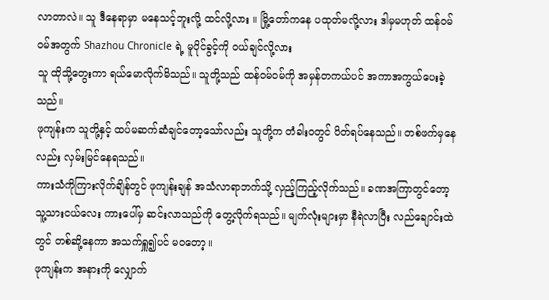လာတာလဲ။ သူ ‌ဒီနေရာမှာ မနေသင့်ဘူးလို့ ထင်လို့လား ။ မြို့တော်ကနေ ပထုတ်မလို့လား ဒါမှမဟုတ် ထန်ဝမ်ဝမ်အတွက် Shazhou Chronicle ရဲ့ မူပိုင်ခွင့်ကို ဝယ်ချင်လို့လား
သူ ထိုသို့တွေးကာ ရယ်မောလိုက်မိသည်။ သူတို့သည် ထန်ဝမ်ဝမ်ကို အမှန်တကယ်ပင် အကာအကွယ်ပေးခဲ့သည်။
ဖုကျန်းက သူတို့နှင့် ထပ်မဆက်ဆံချင်တော့သော်လည်း သူတို့က တံခါးဝတွင် ပိတ်ရပ်နေသည်။ တစ်ဖက်မှနေလည်း လှမ်းမြင်နေရသည်။
ကားသံကိုကြားလိုက်ချိန်တွင် ဖုကျန်းချန် အသံလာရာဘက်သို့ လှည့်ကြည့်လိုက်သည်။ ခဏအကြာတွင်တော့ သူ့သားငယ်လေး ကားပေါ်မှ ဆင်းလာသည်ကို တွေ့လိုက်ရသည်။ မျက်လုံးများမှာ နီရဲလာပြီး လည်ချောင်းထဲတွင် တစ်ဆို့နေကာ အသက်ရှူ၍ပင် မဝတော့။
ဖုကျန်းက အနားကို လျှောက်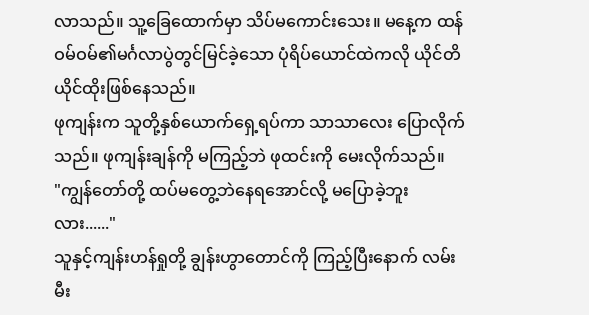လာသည်။ သူ့ခြေထောက်မှာ သိပ်မကောင်းသေး။ မနေ့က ထန်ဝမ်ဝမ်၏မင်္ဂလာပွဲတွင်မြင်ခဲ့သော ပုံရိပ်ယောင်ထဲကလို ယိုင်တိယိုင်ထိုးဖြစ်နေသည်။
ဖုကျန်းက သူတို့နှစ်ယောက်ရှေ့ရပ်ကာ သာသာလေး ပြောလိုက်သည်။ ဖုကျန်းချန်ကို မကြည့်ဘဲ ဖုထင်းကို မေးလိုက်သည်။
"ကျွန်တော်တို့ ထပ်မတွေ့ဘဲနေရအောင်လို့ မပြောခဲ့ဘူးလား......"
သူနှင့်ကျန်းဟန်ရှုတို့ ချွန်းဟွာတောင်ကို ကြည့်ပြီးနောက် လမ်းမီး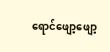ရောင်ဖျော့ဖျော့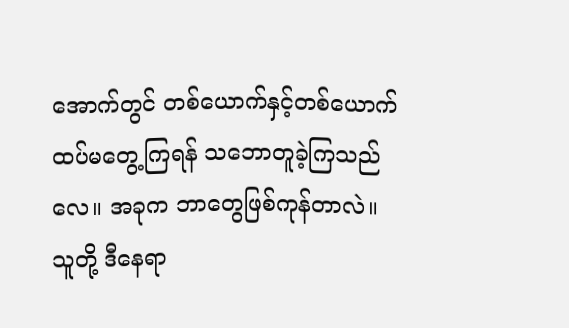အောက်တွင် တစ်ယောက်နှင့်တစ်ယောက် ထပ်မတွေ့ကြရန် သဘောတူခဲ့ကြသည်လေ။ အခုက ဘာတွေဖြစ်ကုန်တာလဲ။
သူတို့ ဒီနေရာ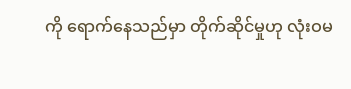ကို ရောက်နေသည်မှာ တိုက်ဆိုင်မှုဟု လုံးဝမ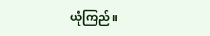ယုံကြည်။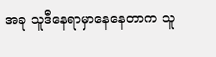အခု သူဒီနေရာမှာနေနေတာက သူ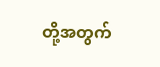တို့အတွက်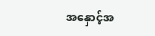အနှောင့်အ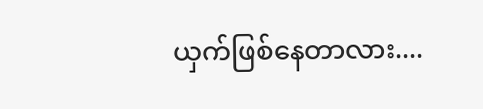ယှက်ဖြစ်နေတာလား....